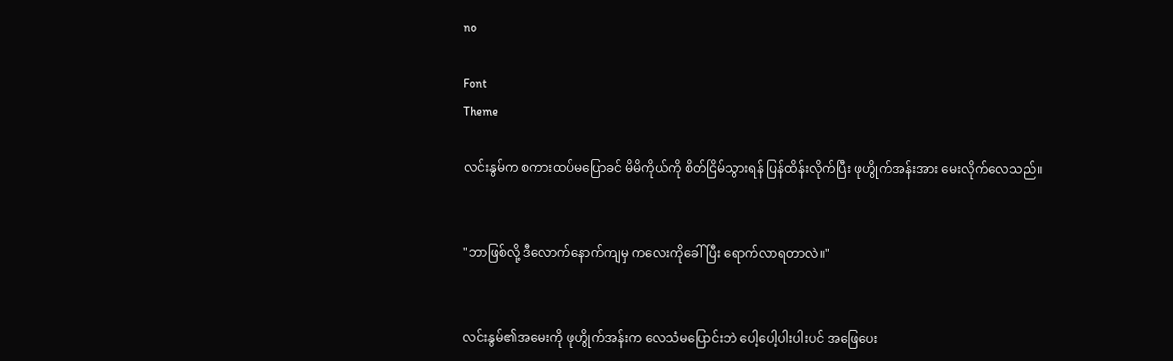no

Font
Theme

လင်းနွမ်က စကားထပ်မပြောခင် မိမိကိုယ်ကို စိတ်ငြိမ်သွားရန် ပြန်ထိန်းလိုက်ပြီး ဖုဟွိုက်အန်းအား မေးလိုက်လေသည်။


"ဘာဖြစ်လို့ ဒီလောက်နောက်ကျမှ ကလေးကိုခေါ်ပြီး ရောက်လာရတာလဲ။"


လင်းနွမ်၏အမေးကို ဖုဟွိုက်အန်းက လေသံမပြောင်းဘဲ ပေါ့ပေါ့ပါးပါးပင် အဖြေပေး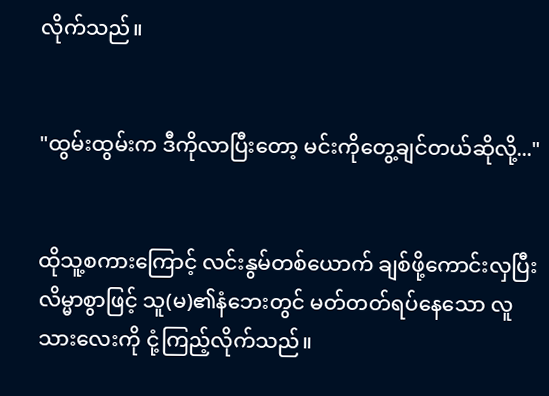လိုက်သည်။


"ထွမ်းထွမ်းက ဒီကိုလာပြီးတော့ မင်းကိုတွေ့ချင်တယ်ဆိုလို့..."


ထိုသူ့စကားကြောင့် လင်းနွမ်တစ်ယောက် ချစ်ဖို့ကောင်းလှပြီး လိမ္မာစွာဖြင့် သူ(မ)၏‌နံဘေးတွင် မတ်တတ်ရပ်နေသော လူသားလေးကို ငုံ့ကြည့်လိုက်သည်။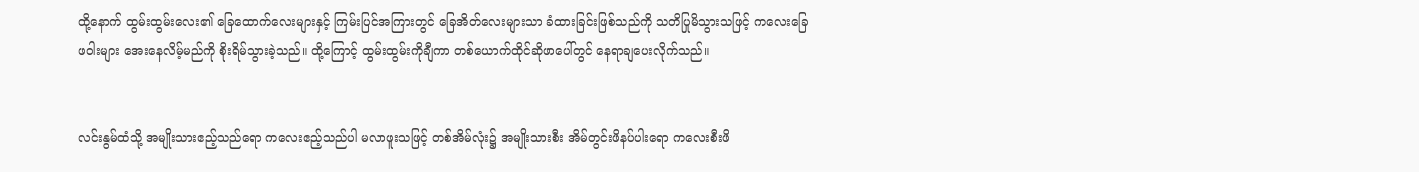ထို့နောက် ထွမ်းထွမ်းလေး၏ ခြေထောက်လေးများနှင့် ကြမ်းပြင်အကြားတွင် ခြေအိတ်လေးများသာ ခံထားခြင်းဖြစ်သည်ကို သတိပြုမိသွားသဖြင့် ကလေးခြေဖဝါးများ အေးနေလိမ့်မည်ကို စိုးရိမ်သွားခဲ့သည်။ ထို့ကြောင့် ထွမ်းထွမ်းကိုချီကာ တစ်ယောက်ထိုင်ဆိုဖာပေါ်တွင် နေရာချပေးလိုက်သည်။


လင်းနွမ်ထံသို့ အမျိုးသားဧည့်သည်ရော ကလေးဧည့်သည်ပါ မလာဖူးသဖြင့် တစ်အိမ်လုံး၌ အမျိုးသားစီး အိမ်တွင်းဖိနပ်ပါးရော ကလေးစီးဖိ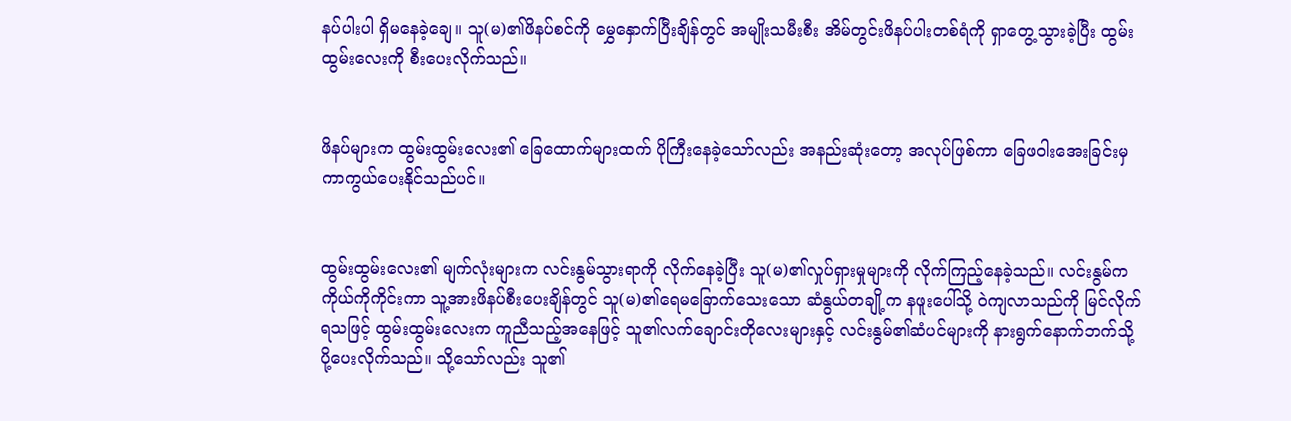နပ်ပါးပါ ရှိမနေခဲ့ချေ။ သူ(မ)၏ဖိနပ်စင်ကို မွှေနှောက်ပြီးချိန်တွင် အမျိုးသမီးစီး အိမ်တွင်းဖိနပ်ပါးတစ်ရံကို ရှာတွေ့သွားခဲ့ပြီး ထွမ်းထွမ်းလေးကို စီးပေးလိုက်သည်။


ဖိနပ်များက ထွမ်းထွမ်းလေး၏ ခြေထောက်များထက် ပိုကြီးနေခဲ့သော်လည်း အနည်းဆုံးတော့ အလုပ်ဖြစ်ကာ ခြေဖဝါးအေးခြင်းမှ ကာကွယ်ပေးနိုင်သည်ပင်။


ထွမ်းထွမ်းလေး၏ မျက်လုံးများက လင်းနွမ်သွားရာကို လိုက်နေခဲ့ပြီး သူ(မ)၏လှုပ်ရှားမှုများကို လိုက်ကြည့်နေခဲ့သည်။ လင်းနွမ်က ကိုယ်ကိုကိုင်းကာ သူ့အားဖိနပ်စီးပေးချိန်တွင် သူ(မ)၏‌ရေမခြောက်သေးသော ဆံနွယ်တချို့က နဖူးပေါ်သို့ ဝဲကျလာသည်ကို မြင်လိုက်ရသဖြင့် ထွမ်းထွမ်းလေးက ကူညီသည့်အနေဖြင့် သူ၏လက်ချောင်းတိုလေးများနှင့် လင်းနွမ်၏ဆံပင်များကို နားရွက်နောက်ဘက်သို့ ပို့ပေးလိုက်သည်။ သို့သော်လည်း သူ၏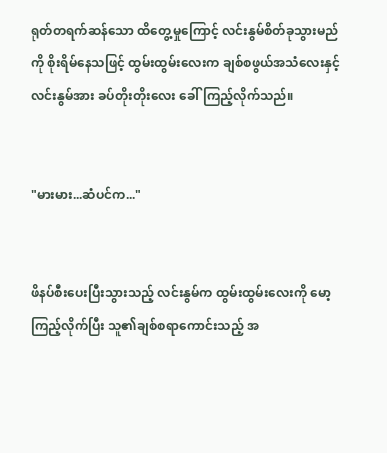ရုတ်တရက်ဆန်သော ထိတွေ့မှုကြောင့် လင်းနွမ်စိတ်ခုသွားမည်ကို စိုးရိမ်နေသဖြင့် ထွမ်းထွမ်းလေးက ချစ်စဖွယ်‌အသံလေးနှင့် လင်းနွမ်အား ခပ်တိုးတိုးလေး ခေါ်ကြည့်လိုက်သည်။


"မားမား...ဆံပင်က..."


ဖိနပ်စီးပေးပြီးသွားသည့် လင်းနွမ်က ထွမ်းထွမ်းလေးကို မော့ကြည့်လိုက်ပြီး သူ၏ချစ်စရာကောင်းသည့် အ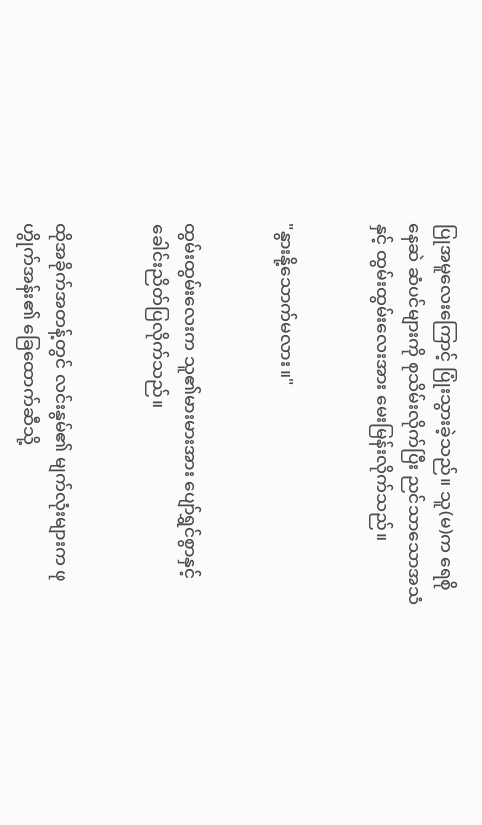ပြုအမူလေးကြောင့် ပြုံးသွားခဲ့သည်။ သူ(မ)က ရေစိုနေဆဲ ဆံပင်များကို စုသိမ်းလိုက်ပြီး ညင်သာသောအသံနှင့် ထွမ်းထွမ်းလေးအား မေးမြန်းလိုက်သည်။


"နွားနို့သောက်မလား။"


ထွမ်းထွမ်းလေးက သူ၏မားမားအား ပျော်ရွှင်စွာနှင့် ခေါင်းညိတ်ပြလိုက်သည်။


ထိုအခိုက်အတန့်တွင် လင်းနွမ်၏ မျက်လုံးများက ဖုဟွိုက်အန်း၏ ခြေထောက်ဆီသို့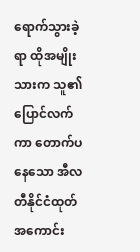ရောက်သွားခဲ့ရာ ထိုအမျိုးသားက သူ၏ပြောင်လက်ကာ တောက်ပနေသော အီလတီနိုင်ငံထုတ် အကောင်း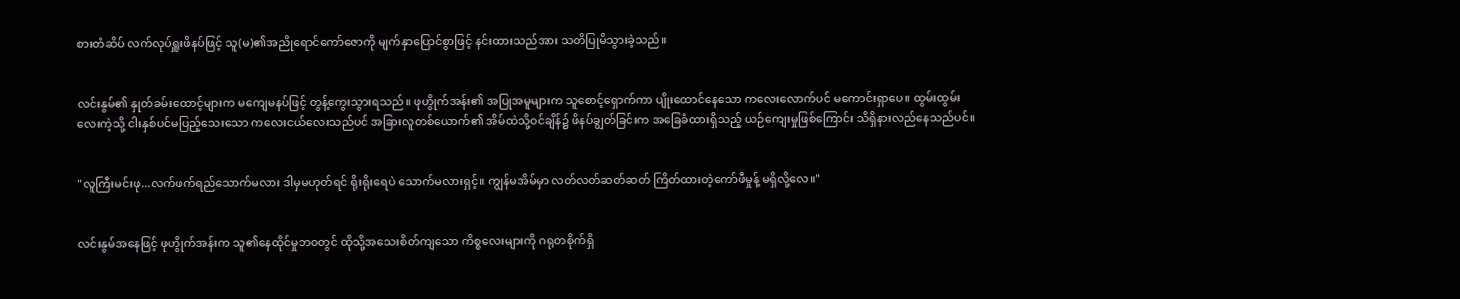စားတံဆိပ် လက်လုပ်ရှူးဖိနပ်ဖြင့် သူ(မ)၏အညိုရောင်ကော်ဇောကို မျက်နှာပြောင်စွာဖြင့် နင်းထားသည်အား သတိပြုမိသွားခဲ့သည်။


လင်းနွမ်၏ နှုတ်ခမ်းထောင့်များက မကျေမနပ်ဖြင့် တွန့်ကွေးသွားရသည်။ ဖုဟွိုက်အန်း၏ အပြုအမူများက သူစောင့်ရှောက်ကာ ပျိုးထောင်နေသော ကလေးလောက်ပင် မကောင်းရှာပေ။ ထွမ်းထွမ်းလေးကဲ့သို့ ငါးနှစ်ပင်မပြည့်သေးသော ကလေးငယ်လေးသည်ပင် အခြားလူတစ်ယောက်၏ အိမ်ထဲသို့ဝင်ချိန်၌ ဖိနပ်ချွတ်ခြင်းက အခြေခံထားရှိသည့် ယဉ်ကျေးမှုဖြစ်ကြောင်း သိရှိနားလည်နေသည်ပင်။


"လူကြီးမင်းဖု...လက်ဖက်ရည်သောက်မလား ဒါမှမဟုတ်ရင် ရိုးရိုးရေပဲ သောက်မလားရှင့်။ ကျွန်မအိမ်မှာ လတ်လတ်ဆတ်ဆတ် ကြိတ်ထားတဲ့ကော်ဖီမှုန့် မရှိလို့လေ။"


လင်းနွမ်အနေဖြင့် ဖုဟွိုက်အန်းက သူ၏နေထိုင်မှုဘဝတွင် ထိုသို့အသေးစိတ်ကျသော ကိစ္စလေးများကို ဂရုတစိုက်ရှိ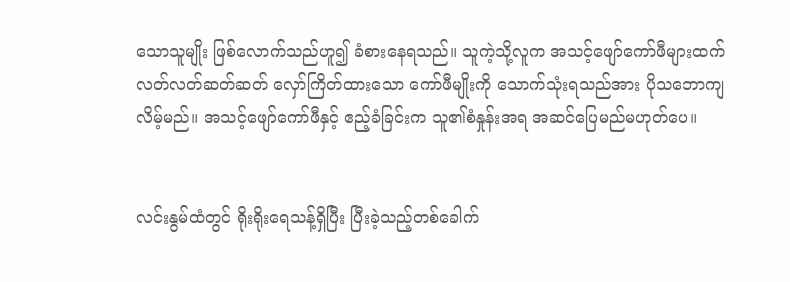သောသူမျိုး ဖြစ်လောက်သည်ဟူ၍ ခံစားနေရသည်။ သူကဲ့သို့လူက အသင့်ဖျော်ကော်ဖီများထက် လတ်လတ်ဆတ်ဆတ် လှော်ကြိတ်ထားသော ကော်ဖီမျိုးကို သောက်သုံးရသည်အား ပိုသဘောကျလိမ့်မည်။ အသင့်ဖျော်ကော်ဖီနှင့် ဧည့်ခံခြင်းက သူ၏စံနှုန်းအရ အဆင်ပြေမည်မဟုတ်ပေ။


လင်းနွမ်ထံတွင် ရိုးရိုးရေသန့်ရှိပြီး ပြီးခဲ့သည့်တစ်ခေါက်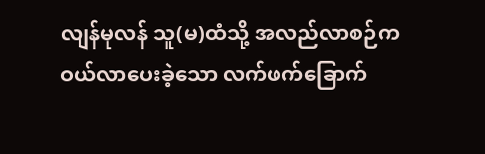လျန်မုလန် သူ(မ)ထံသို့ အလည်လာစဉ်က ဝယ်လာပေးခဲ့သော လက်ဖက်ခြောက်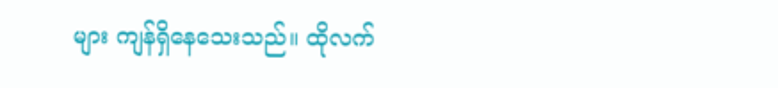များ ကျန်ရှိနေသေးသည်။ ထိုလက်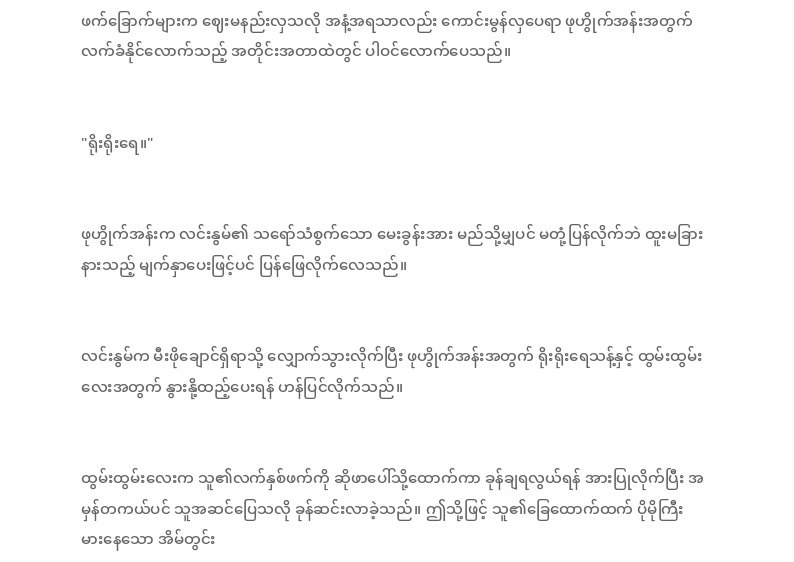ဖက်ခြောက်များက ဈေးမနည်းလှသလို အနံ့အရသာလည်း ကောင်းမွန်လှပေရာ ဖုဟွိုက်အန်းအတွက် လက်ခံနိုင်လောက်သည့် အတိုင်းအတာထဲတွင် ပါဝင်လောက်ပေသည်။


"ရိုးရိုးရေ။"


ဖုဟွိုက်အန်းက လင်းနွမ်၏ သရော်သံစွက်သော မေးခွန်းအား မည်သို့မျှပင် မတုံ့ပြန်လိုက်ဘဲ ထူးမခြားနားသည့် မျက်နှာပေးဖြင့်ပင် ပြန်ဖြေလိုက်လေသည်။


လင်းနွမ်က မီးဖိုချောင်ရှိရာသို့ လျှောက်သွားလိုက်ပြီး ဖုဟွိုက်အန်းအတွက် ရိုးရိုးရေသန့်နှင့် ထွမ်းထွမ်းလေးအတွက် နွားနို့ထည့်ပေးရန် ဟန်ပြင်လိုက်သည်။


ထွမ်းထွမ်းလေးက သူ၏လက်နှစ်ဖက်ကို ဆိုဖာပေါ်သို့ထောက်ကာ ခုန်ချရလွယ်ရန် အားပြုလိုက်ပြီး အမှန်တကယ်ပင် သူအဆင်ပြေသလို ခုန်ဆင်းလာခဲ့သည်။ ဤသို့ဖြင့် သူ၏ခြေထောက်ထက် ပိုမိုကြီးမားနေသော အိမ်တွင်း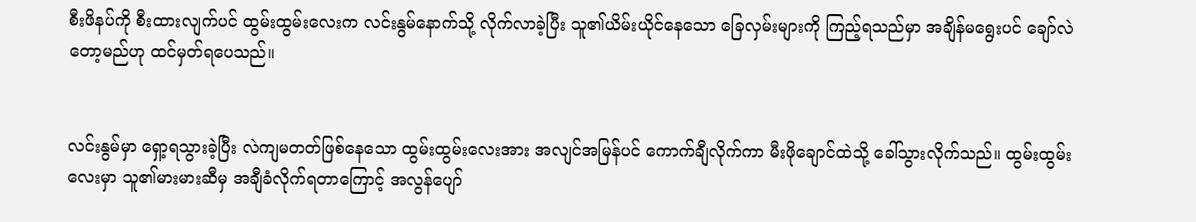စီးဖိနပ်ကို စီးထားလျက်ပင် ထွမ်းထွမ်းလေးက လင်းနွမ်နောက်သို့ လိုက်လာခဲ့ပြီး သူ၏ယိမ်းယိုင်နေသော ခြေလှမ်းများကို ကြည့်ရသည်မှာ အချိန်မရွေးပင် ချော်လဲတော့မည်ဟု ထင်မှတ်ရပေသည်။


လင်းနွမ်မှာ ရှော့ရသွားခဲ့ပြီး လဲကျမတတ်ဖြစ်နေသော ထွမ်းထွမ်းလေးအား အလျင်အမြန်ပင် ကောက်ချီလိုက်ကာ မီးဖိုချောင်ထဲသို့ ခေါ်သွားလိုက်သည်။ ထွမ်းထွမ်းလေးမှာ သူ၏မားမားဆီမှ အချီခံလိုက်ရတာကြောင့် အလွန်ပျော်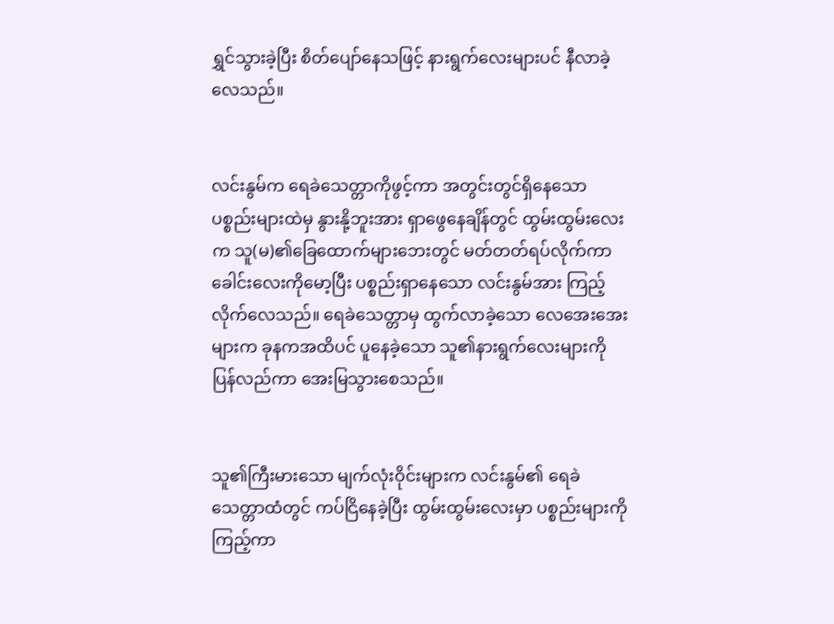ရွှင်သွားခဲ့ပြီး စိတ်ပျော်နေသဖြင့် နားရွက်လေးများပင် နီလာခဲ့လေသည်။


လင်းနွမ်က ရေခဲသေတ္တာကိုဖွင့်ကာ အတွင်းတွင်ရှိနေသော ပစ္စည်းများထဲမှ နွားနို့ဘူးအား ရှာဖွေနေချိန်တွင် ထွမ်းထွမ်းလေးက သူ(မ)၏ခြေထောက်များဘေးတွင် မတ်တတ်ရပ်လိုက်ကာ ခေါင်းလေးကိုမော့ပြီး ပစ္စည်းရှာနေသော လင်းနွမ်အား ကြည့်လိုက်လေသည်။ ရေခဲသေတ္တာမှ ထွက်လာခဲ့သော လေအေးအေးများက ခုနကအထိပင် ပူနေခဲ့သော သူ၏နားရွက်လေးများကို ပြန်လည်ကာ အေးမြသွားစေသည်။


သူ၏ကြီးမားသော မျက်လုံးဝိုင်းများက လင်းနွမ်၏ ရေခဲသေတ္တာထံတွင် ကပ်ငြိနေခဲ့ပြီး ထွမ်းထွမ်းလေးမှာ ပစ္စည်းများကိုကြည့်ကာ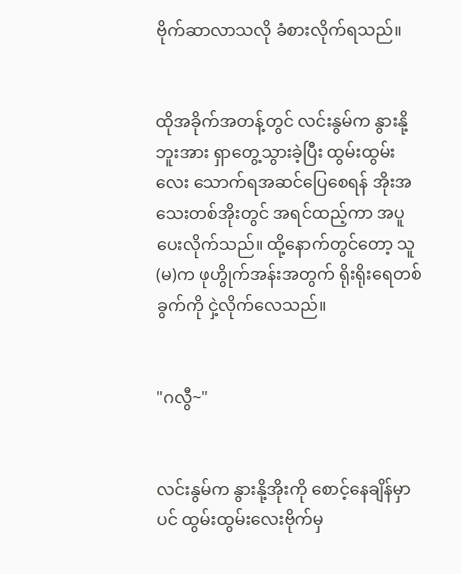ဗိုက်ဆာလာသလို ခံစားလိုက်ရသည်။


ထိုအခိုက်အတန့်တွင် လင်းနွမ်က နွားနို့ဘူးအား ရှာတွေ့သွားခဲ့ပြီး ထွမ်းထွမ်းလေး သောက်ရအဆင်ပြေစေရန် အိုးအသေးတစ်အိုးတွင် အရင်ထည့်ကာ အပူပေးလိုက်သည်။ ထို့နောက်တွင်တော့ သူ(မ)က ဖုဟွိုက်အန်းအတွက် ရိုးရိုးရေတစ်ခွက်ကို ငှဲ့လိုက်လေသည်။


"ဂလွီ~"


လင်းနွမ်က နွားနို့အိုးကို စောင့်နေချိန်မှာပင် ထွမ်းထွမ်းလေးဗိုက်မှ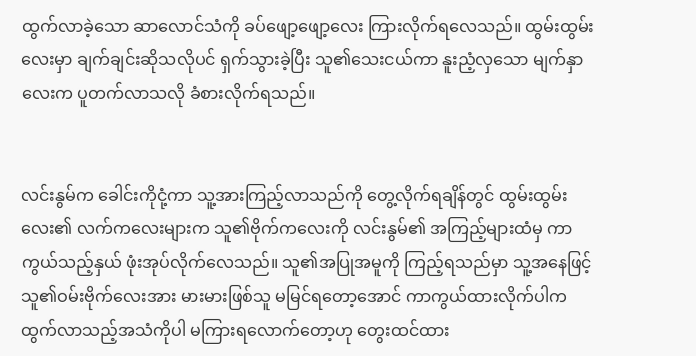ထွက်လာခဲ့သော ဆာလောင်သံကို ခပ်ဖျော့ဖျော့လေး ကြားလိုက်ရလေသည်။ ထွမ်းထွမ်းလေးမှာ ချက်ချင်းဆိုသလိုပင် ရှက်သွားခဲ့ပြီး သူ၏သေးငယ်ကာ နူးညံ့လှသော မျက်နှာလေးက ပူတက်လာသလို ခံစားလိုက်ရသည်။


လင်းနွမ်က ခေါင်းကိုငုံ့ကာ သူ့အားကြည့်လာသည်ကို တွေ့လိုက်ရချိန်တွင် ထွမ်းထွမ်းလေး၏ လက်ကလေးများက သူ၏ဗိုက်ကလေးကို လင်းနွမ်၏ အကြည့်များထံမှ ကာကွယ်သည့်နှယ် ဖုံးအုပ်လိုက်လေသည်။ သူ၏အပြုအမူကို ကြည့်ရသည်မှာ သူ့အနေဖြင့် သူ၏ဝမ်းဗိုက်လေးအား မားမားဖြစ်သူ မမြင်ရတော့အောင် ကာကွယ်ထားလိုက်ပါက ထွက်လာသည့်အသံကိုပါ မကြားရလောက်တော့ဟု တွေးထင်ထား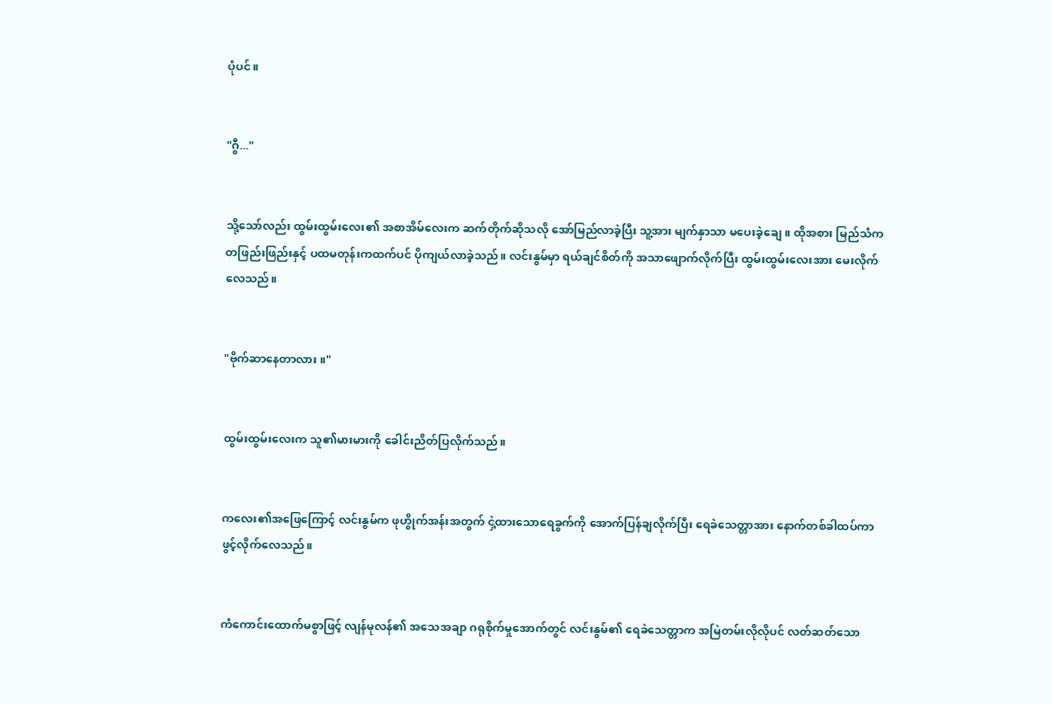ပုံပင်။


"ဂွီ..."


သို့သော်လည်း ထွမ်းထွမ်းလေး၏ အစာအိမ်လေးက ဆက်တိုက်ဆိုသလို အော်မြည်လာခဲ့ပြီး သူ့အား မျက်နှာသာ မပေးခဲ့ချေ။ ထိုအစား မြည်သံက တဖြည်းဖြည်းနှင့် ပထမတုန်းကထက်ပင် ပိုကျယ်လာခဲ့သည်။ လင်းနွမ်မှာ ရယ်ချင်စိတ်ကို အသာဖျောက်လိုက်ပြီး ထွမ်းထွမ်းလေးအား မေးလိုက်လေသည်။


"ဗိုက်ဆာနေတာလား။"


ထွမ်းထွမ်းလေးက သူ၏မားမားကို ခေါင်းညိတ်ပြလိုက်သည်။


ကလေး၏အဖြေကြောင့် လင်းနွမ်က ဖုဟွိုက်အန်းအတွက် ငှဲ့ထားသောရေခွက်ကို အောက်ပြန်ချလိုက်ပြီး ရေခဲသေတ္တာအား နောက်တစ်ခါထပ်ကာ ဖွင့်လိုက်လေသည်။


ကံကောင်းထောက်မစွာဖြင့် လျန်မုလန်၏ အသေအချာ ဂရုစိုက်မှုအောက်တွင် လင်းနွမ်၏ ရေခဲသေတ္တာက အမြဲတမ်းလိုလိုပင် လတ်ဆတ်သော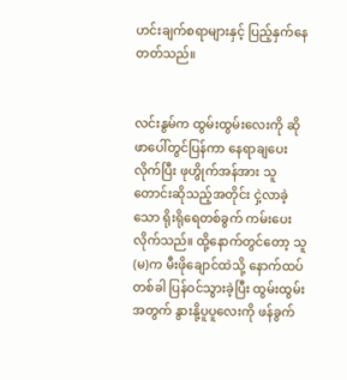ဟင်းချက်စရာများနှင့် ပြည့်နှက်နေတတ်သည်။


လင်းနွမ်က ထွမ်းထွမ်းလေးကို ဆိုဖာပေါ်တွင်ပြန်ကာ နေရာချပေးလိုက်ပြီး ဖုဟွိုက်အန်အား ‌သူတောင်းဆိုသည့်အတိုင်း ငှဲ့လာခဲ့သော ရိုးရိုရေတစ်ခွက် ကမ်းပေးလိုက်သည်။ ထို့နောက်တွင်တော့ သူ(မ)က မီးဖိုချောင်ထဲသို့ နောက်ထပ်တစ်ခါ ပြန်ဝင်သွားခဲ့ပြီး ထွမ်းထွမ်းအတွက် နွားနို့ပူပူလေးကို ဖန်ခွက်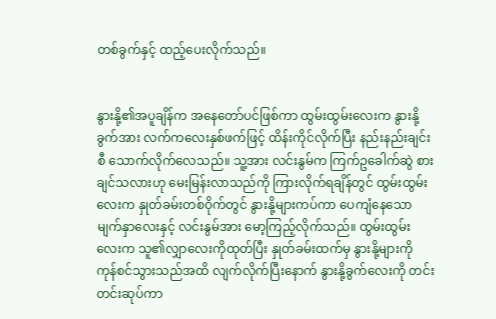တစ်ခွက်နှင့် ထည့်ပေးလိုက်သည်။


နွားနို့၏အပူချိန်က အနေတော်ပင်ဖြစ်ကာ ထွမ်းထွမ်းလေးက နွားနို့ခွက်အား လက်ကလေးနှစ်ဖက်ဖြင့် ထိန်းကိုင်လိုက်ပြီး နည်းနည်းချင်းစီ သောက်လိုက်လေသည်။ သူ့အား လင်းနွမ်က ကြက်ဥခေါက်ဆွဲ စားချင်သလားဟု မေးမြန်းလာသည်ကို ကြားလိုက်ရချိန်တွင် ထွမ်းထွမ်းလေးက နှုတ်ခမ်းတစ်ဝိုက်တွင် နွားနို့များကပ်ကာ ပေကျံနေသော မျက်နှာလေးနှင့် လင်းနွမ်အား မော့ကြည့်လိုက်သည်။ ထွမ်းထွမ်းလေးက သူ၏လျှာလေးကိုထုတ်ပြီး နှုတ်ခမ်းထက်မှ နွားနို့များကို ကုန်စင်သွားသည်အထိ လျက်လိုက်ပြီးနောက် နွားနို့ခွက်လေးကို တင်းတင်းဆုပ်ကာ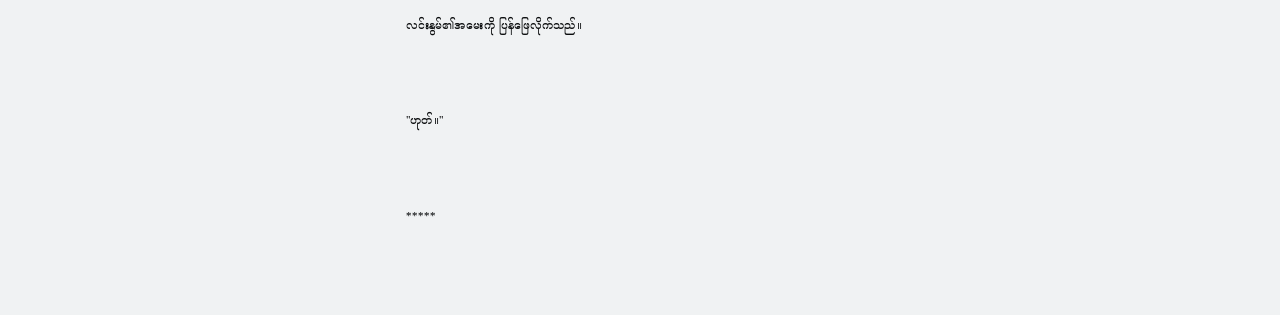လင်းနွမ်၏အမေးကို ပြန်ဖြေလိုက်သည်။


"ဟုတ်။"


*****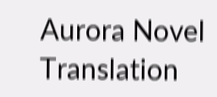Aurora Novel Translation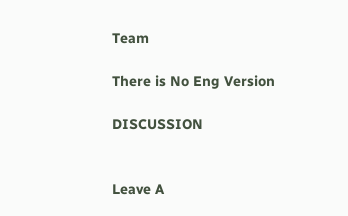Team

There is No Eng Version

DISCUSSION


Leave A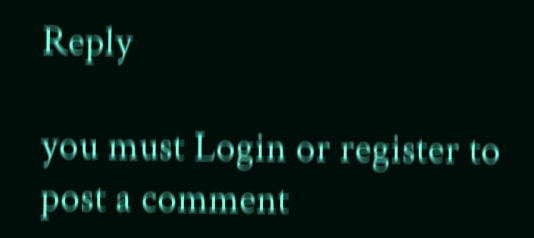Reply

you must Login or register to post a comment